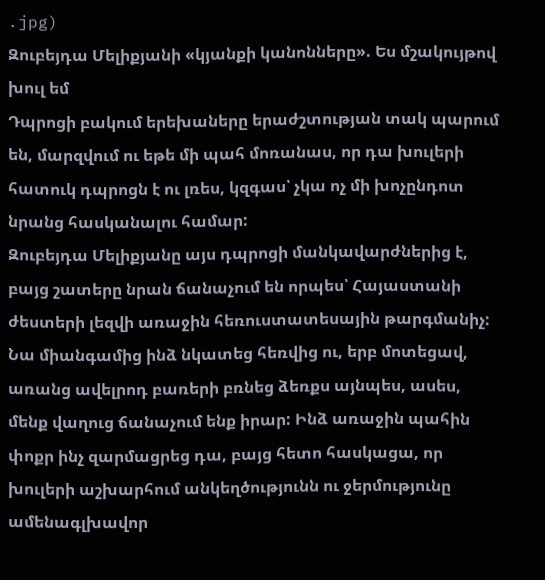.jpg)
Զուբեյդա Մելիքյանի «կյանքի կանոնները». Ես մշակույթով խուլ եմ
Դպրոցի բակում երեխաները երաժշտության տակ պարում են, մարզվում ու եթե մի պահ մոռանաս, որ դա խուլերի հատուկ դպրոցն է ու լռես, կզգաս՝ չկա ոչ մի խոչընդոտ նրանց հասկանալու համար:
Զուբեյդա Մելիքյանը այս դպրոցի մանկավարժներից է, բայց շատերը նրան ճանաչում են որպես՝ Հայաստանի ժեստերի լեզվի առաջին հեռուստատեսային թարգմանիչ: Նա միանգամից ինձ նկատեց հեռվից ու, երբ մոտեցավ, առանց ավելրոդ բառերի բռնեց ձեռքս այնպես, ասես, մենք վաղուց ճանաչում ենք իրար: Ինձ առաջին պահին փոքր ինչ զարմացրեց դա, բայց հետո հասկացա, որ խուլերի աշխարհում անկեղծությունն ու ջերմությունը ամենագլխավոր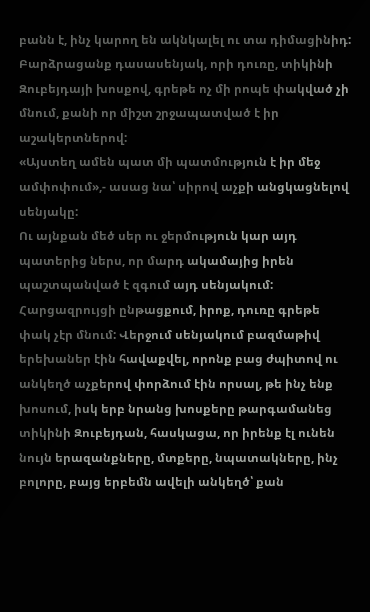բանն է, ինչ կարող են ակնկալել ու տա դիմացինիդ:
Բարձրացանք դասասենյակ, որի դուռը, տիկինի Զուբեյդայի խոսքով, գրեթե ոչ մի րոպե փակված չի մնում, քանի որ միշտ շրջապատված է իր աշակերտներով:
«Այստեղ ամեն պատ մի պատմություն է իր մեջ ամփոփում»,- ասաց նա՝ սիրով աչքի անցկացնելով սենյակը:
Ու այնքան մեծ սեր ու ջերմություն կար այդ պատերից ներս, որ մարդ ակամայից իրեն պաշտպանված է զգում այդ սենյակում:
Հարցազրույցի ընթացքում, իրոք, դուռը գրեթե փակ չէր մնում: Վերջում սենյակում բազմաթիվ երեխաներ էին հավաքվել, որոնք բաց ժպիտով ու անկեղծ աչքերով փորձում էին որսալ, թե ինչ ենք խոսում, իսկ երբ նրանց խոսքերը թարգամանեց տիկինի Զուբեյդան, հասկացա, որ իրենք էլ ունեն նույն երազանքները, մտքերը, նպատակները, ինչ բոլորը, բայց երբեմն ավելի անկեղծ՝ քան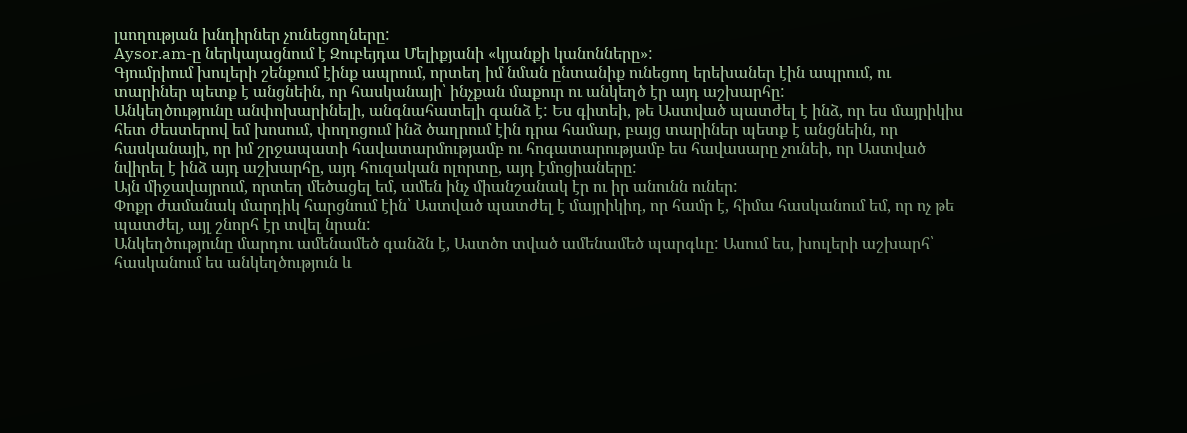լսողության խնդիրներ չունեցողները:
Aysor.am-ը ներկայացնում է Զուբեյդա Մելիքյանի «կյանքի կանոնները»:
Գյումրիում խուլերի շենքում էինք ապրում, որտեղ իմ նման ընտանիք ունեցող երեխաներ էին ապրում, ու տարիներ պետք է անցնեին, որ հասկանայի՝ ինչքան մաքուր ու անկեղծ էր այդ աշխարհը:
Անկեղծությունը անփոխարինելի, անգնահատելի գանձ է: Ես գիտեի, թե Աստված պատժել է ինձ, որ ես մայրիկիս հետ ժեստերով եմ խոսում, փողոցում ինձ ծաղրում էին դրա համար, բայց տարիներ պետք է անցնեին, որ հասկանայի, որ իմ շրջապատի հավատարմությամբ ու հոգատարությամբ ես հավասարը չունեի, որ Աստված նվիրել է ինձ այդ աշխարհը, այդ հուզական ոլորտը, այդ էմոցիաները:
Այն միջավայրում, որտեղ մեծացել եմ, ամեն ինչ միանշանակ էր ու իր անունն ուներ:
Փոքր ժամանակ մարդիկ հարցնում էին՝ Աստված պատժել է մայրիկիդ, որ համր է, հիմա հասկանում եմ, որ ոչ թե պատժել, այլ շնորհ էր տվել նրան:
Անկեղծությունը մարդու ամենամեծ գանձն է, Աստծո տված ամենամեծ պարգևը: Ասում ես, խուլերի աշխարհ՝ հասկանում ես անկեղծություն և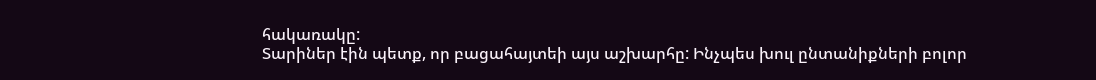հակառակը:
Տարիներ էին պետք, որ բացահայտեի այս աշխարհը: Ինչպես խուլ ընտանիքների բոլոր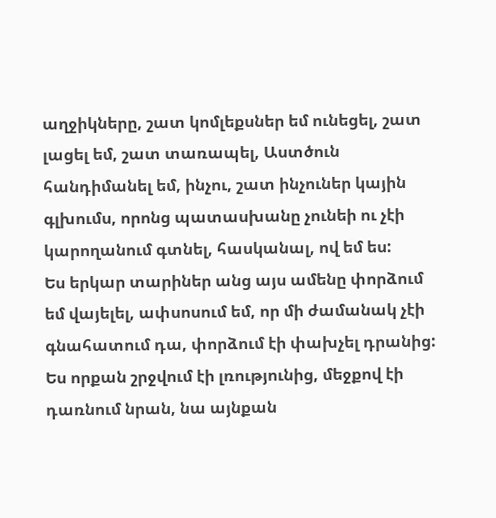աղջիկները, շատ կոմլեքսներ եմ ունեցել, շատ լացել եմ, շատ տառապել, Աստծուն հանդիմանել եմ, ինչու, շատ ինչուներ կային գլխումս, որոնց պատասխանը չունեի ու չէի կարողանում գտնել, հասկանալ, ով եմ ես:
Ես երկար տարիներ անց այս ամենը փորձում եմ վայելել, ափսոսում եմ, որ մի ժամանակ չէի գնահատում դա, փորձում էի փախչել դրանից:
Ես որքան շրջվում էի լռությունից, մեջքով էի դառնում նրան, նա այնքան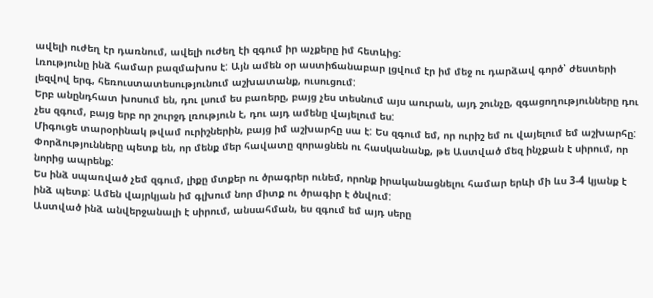ավելի ուժեղ էր դառնում, ավելի ուժեղ էի զգում իր աչքերը իմ հետևից:
Լռությունը ինձ համար բազմախոս է: Այն ամեն օր աստիճանաբար լցվում էր իմ մեջ ու դարձավ գործ՝ ժեստերի լեզվով երգ, հեռուստատեսությունում աշխատանք, ուսուցում:
Երբ անընդհատ խոսում են, դու լսում ես բառերը, բայց չես տեսնում այս աուրան, այդ շունչը, զգացողությունները դու չես զգում, բայց երբ որ շուրջդ լռություն է, դու այդ ամենը վայելում ես:
Միգուցե տարօրինակ թվամ ուրիշներին, բայց իմ աշխարհը սա է: Ես զգում եմ, որ ուրիշ եմ ու վայելում եմ աշխարհը:
Փորձությունները պետք են, որ մենք մեր հավատը զորացնեն ու հասկանանք, թե Աստված մեզ ինչքան է սիրում, որ նորից ապրենք:
Ես ինձ սպառված չեմ զգում, լիքը մտքեր ու ծրագրեր ունեմ, որոնք իրականացնելու համար երևի մի ևս 3-4 կյանք է ինձ պետք: Ամեն վայրկյան իմ գլխում նոր միտք ու ծրագիր է ծնվում:
Աստված ինձ անվերջանալի է սիրում, անսահման, ես զգում եմ այդ սերը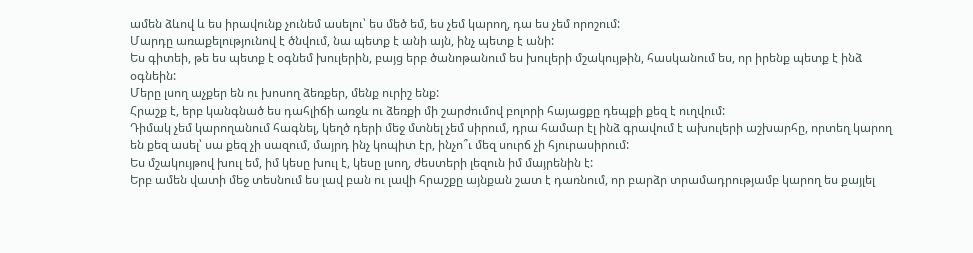ամեն ձևով և ես իրավունք չունեմ ասելու՝ ես մեծ եմ, ես չեմ կարող, դա ես չեմ որոշում:
Մարդը առաքելությունով է ծնվում, նա պետք է անի այն, ինչ պետք է անի:
Ես գիտեի, թե ես պետք է օգնեմ խուլերին, բայց երբ ծանոթանում ես խուլերի մշակույթին, հասկանում ես, որ իրենք պետք է ինձ օգնեին:
Մերը լսող աչքեր են ու խոսող ձեռքեր, մենք ուրիշ ենք:
Հրաշք է, երբ կանգնած ես դահլիճի առջև ու ձեռքի մի շարժումով բոլորի հայացքը դեպքի քեզ է ուղվում:
Դիմակ չեմ կարողանում հագնել, կեղծ դերի մեջ մտնել չեմ սիրում, դրա համար էլ ինձ գրավում է ախուլերի աշխարհը, որտեղ կարող են քեզ ասել՝ սա քեզ չի սազում, մայրդ ինչ կոպիտ էր, ինչո՞ւ մեզ սուրճ չի հյուրասիրում:
Ես մշակույթով խուլ եմ, իմ կեսը խուլ է, կեսը լսող, ժեստերի լեզուն իմ մայրենին է:
Երբ ամեն վատի մեջ տեսնում ես լավ բան ու լավի հրաշքը այնքան շատ է դառնում, որ բարձր տրամադրությամբ կարող ես քայլել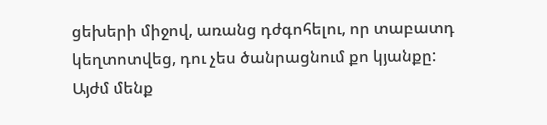ցեխերի միջով, առանց դժգոհելու, որ տաբատդ կեղտոտվեց, դու չես ծանրացնում քո կյանքը:
Այժմ մենք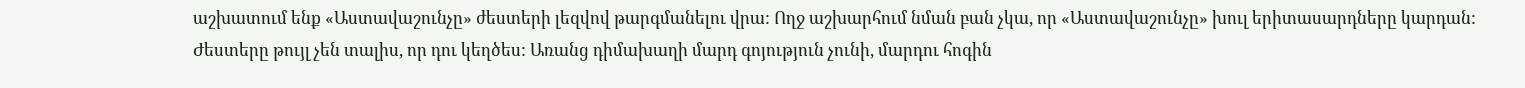աշխատում ենք «Աստավաշունչը» ժեստերի լեզվով թարգմանելու վրա: Ողջ աշխարհում նման բան չկա, որ «Աստավաշունչը» խուլ երիտասարդները կարդան:
Ժեստերը թույլ չեն տալիս, որ դու կեղծես: Առանց դիմախաղի մարդ գոյություն չունի, մարդու հոգին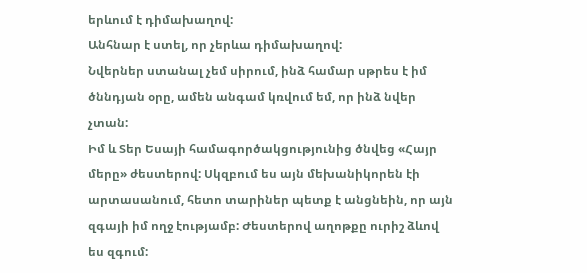երևում է դիմախաղով:
Անհնար է ստել, որ չերևա դիմախաղով:
Նվերներ ստանալ չեմ սիրում, ինձ համար սթրես է իմ ծննդյան օրը, ամեն անգամ կռվում եմ, որ ինձ նվեր չտան:
Իմ և Տեր Եսայի համագործակցությունից ծնվեց «Հայր մերը» ժեստերով: Սկզբում ես այն մեխանիկորեն էի արտասանում, հետո տարիներ պետք է անցնեին, որ այն զգայի իմ ողջ էությամբ: Ժեստերով աղոթքը ուրիշ ձևով ես զգում: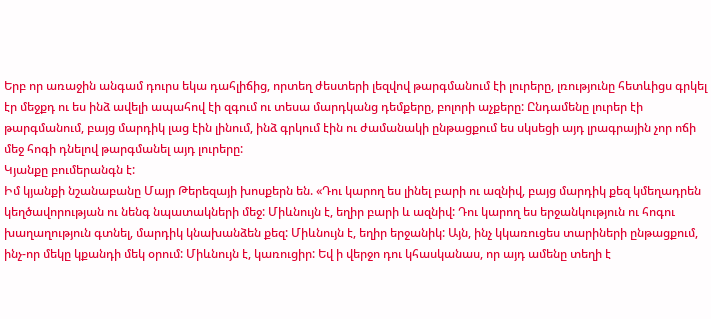Երբ որ առաջին անգամ դուրս եկա դահլիճից, որտեղ ժեստերի լեզվով թարգմանում էի լուրերը, լռությունը հետևիցս գրկել էր մեջքդ ու ես ինձ ավելի ապահով էի զգում ու տեսա մարդկանց դեմքերը, բոլորի աչքերը: Ընդամենը լուրեր էի թարգմանում, բայց մարդիկ լաց էին լինում, ինձ գրկում էին ու ժամանակի ընթացքում ես սկսեցի այդ լրագրային չոր ոճի մեջ հոգի դնելով թարգմանել այդ լուրերը:
Կյանքը բումերանգն է:
Իմ կյանքի նշանաբանը Մայր Թերեզայի խոսքերն են. «Դու կարող ես լինել բարի ու ազնիվ, բայց մարդիկ քեզ կմեղադրեն կեղծավորության ու նենգ նպատակների մեջ: Միևնույն է, եղիր բարի և ազնիվ: Դու կարող ես երջանկություն ու հոգու խաղաղություն գտնել, մարդիկ կնախանձեն քեզ: Միևնույն է, եղիր երջանիկ: Այն, ինչ կկառուցես տարիների ընթացքում, ինչ-որ մեկը կքանդի մեկ օրում: Միևնույն է, կառուցիր: Եվ ի վերջո դու կհասկանաս, որ այդ ամենը տեղի է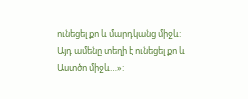ունեցել քո և մարդկանց միջև: Այդ ամենը տեղի է ունեցել քո և Աստծո միջև…»: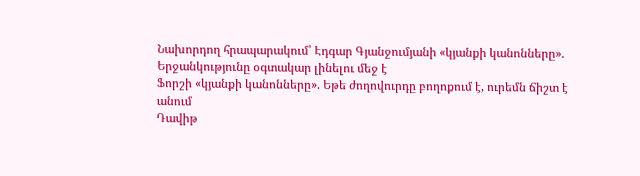Նախորդող հրապարակում՝ Էդգար Գյանջումյանի «կյանքի կանոնները». Երջանկությունը օգտակար լինելու մեջ է
Ֆորշի «կյանքի կանոնները». Եթե ժողովուրդը բողոքում է, ուրեմն ճիշտ է անում
Դավիթ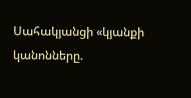Սահակյանցի «կյանքի կանոնները.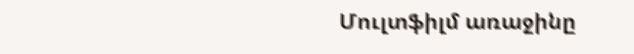Մուլտֆիլմ առաջինը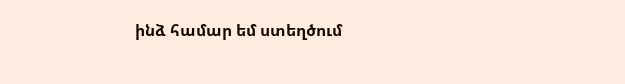ինձ համար եմ ստեղծում